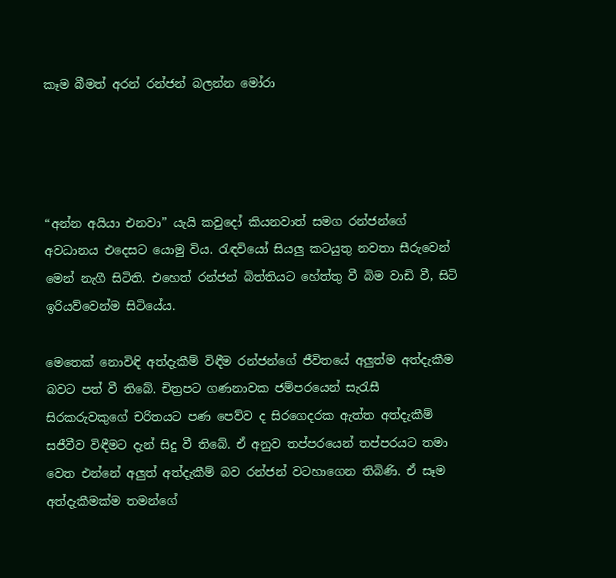කෑම බීමත් අරන් රන්ජන් බලන්න මෝරා




“අන්න අයියා එනවා” යැයි කවුදෝ කියනවාත් සමග රන්ජන්ගේ අවධානය එදෙසට යොමු විය. රැඳවියෝ සියලු කටයුතු නවතා සීරුවෙන් මෙන් නැගී සිටිති. එහෙත් රන්ජන් බිත්තියට හේත්තු වී බිම වාඩි වී, සිටි ඉරියව්වෙන්ම සිටියේය.

මෙතෙක් නොවිඳි අත්දැකීම් විඳීම රන්ජන්ගේ ජීවිතයේ අලුත්ම අත්දැකීම බවට පත් වී තිබේ. චිත්‍රපට ගණනාවක ජම්පරයෙන් සැරැසී සිරකරුවකුගේ චරිතයට පණ පෙව්ව ද සිරගෙදරක ඇත්ත අත්දැකීම් සජීවීව විඳීමට දැන් සිදු වී තිබේ. ඒ අනුව තප්පරයෙන් තප්පරයට තමා වෙත එන්නේ අලුත් අත්දැකීම් බව රන්ජන් වටහාගෙන තිබිණි. ඒ සෑම අත්දැකීමක්ම තමන්ගේ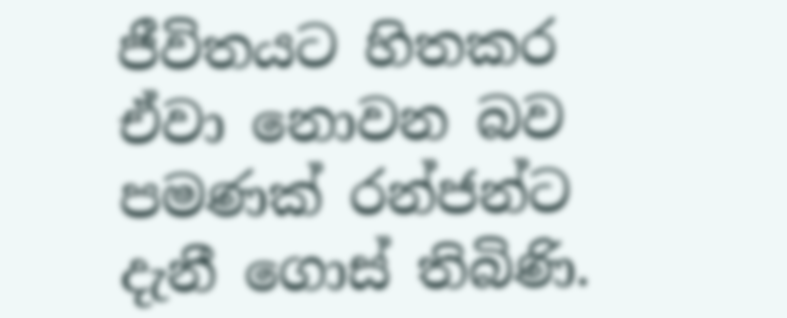ජීවිතයට හිතකර ඒවා නොවන බව පමණක් රන්ජන්ට දැනී ගොස් තිබිණි.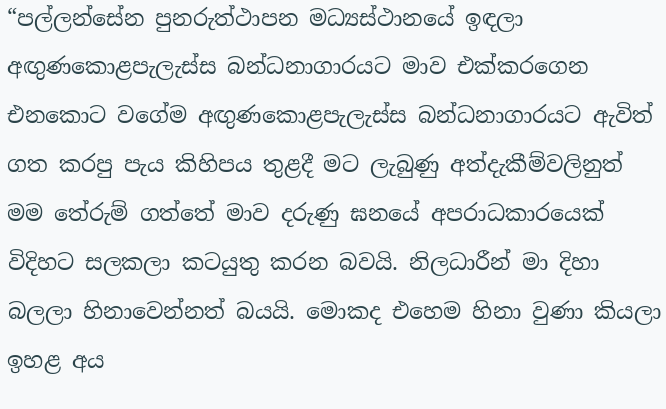“පල්ලන්සේන පුනරුත්ථාපන මධ්‍යස්ථානයේ ඉඳලා අඟුණකොළපැලැස්ස බන්ධනාගාරයට මාව එක්කරගෙන එනකොට වගේම අඟුණකොළපැලැස්ස බන්ධනාගාරයට ඇවිත් ගත කරපු පැය කිහිපය තුළදී මට ලැබුණු අත්දැකීම්වලිනුත් මම තේරුම් ගත්තේ මාව දරුණු ඝනයේ අපරාධකාරයෙක් විදිහට සලකලා කටයුතු කරන බවයි. නිලධාරීන් මා දිහා බලලා හිනාවෙන්නත් බයයි. මොකද එහෙම හිනා වුණා කියලා ඉහළ අය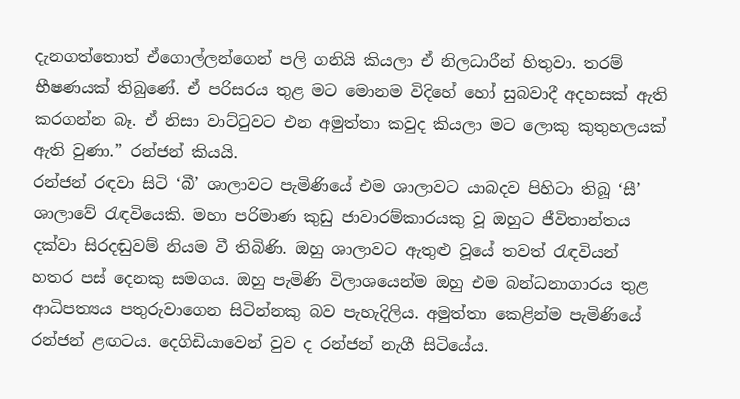දැනගත්තොත් ඒගොල්ලන්ගෙන් පලි ගනියි කියලා ඒ නිලධාරීන් හිතුවා. තරම් භීෂණයක් තිබුණේ. ඒ පරිසරය තුළ මට මොනම විදිහේ හෝ සුබවාදී අදහසක් ඇති කරගන්න බෑ. ඒ නිසා වාට්ටුවට එන අමුත්තා කවුද කියලා මට ලොකු කුතුහලයක් ඇති වුණා.” රන්ජන් කියයි.
රන්ජන් රඳවා සිටි ‘බී’ ශාලාවට පැමිණියේ එම ශාලාවට යාබදව පිහිටා තිබූ ‘සී’ ශාලාවේ රැඳවියෙකි. මහා පරිමාණ කුඩු ජාවාරම්කාරයකු වූ ඔහුට ජීවිතාන්තය දක්වා සිරදඬුවම් නියම වී තිබිණි. ඔහු ශාලාවට ඇතුළු වූයේ තවත් රැඳවියන් හතර පස් දෙනකු සමගය. ඔහු පැමිණි විලාශයෙන්ම ඔහු එම බන්ධනාගාරය තුළ ආධිපත්‍යය පතුරුවාගෙන සිටින්නකු බව පැහැදිලිය. අමුත්තා කෙළින්ම පැමිණියේ රන්ජන් ළඟටය. දෙගිඩියාවෙන් වුව ද රන්ජන් නැගී සිටියේය.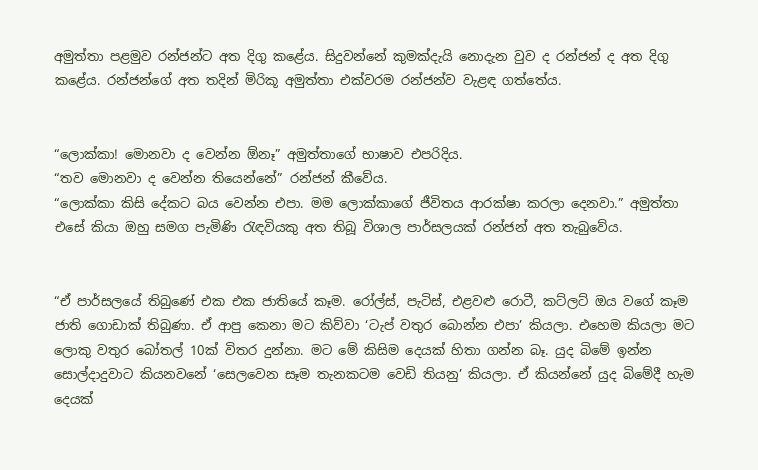අමුත්තා පළමුව රන්ජන්ට අත දිගු කළේය. සිදුවන්නේ කුමක්දැයි නොදැන වුව ද රන්ජන් ද අත දිගු කළේය. රන්ජන්ගේ අත තදින් මිරිකූ අමුත්තා එක්වරම රන්ජන්ව වැළඳ ගත්තේය.


“ලොක්කා! මොනවා ද වෙන්න ඕනෑ” අමුත්තාගේ භාෂාව එපරිදිය.
“තව මොනවා ද වෙන්න තියෙන්නේ” රන්ජන් කීවේය.
“ලොක්කා කිසි දේකට බය වෙන්න එපා. මම ලොක්කාගේ ජීවිතය ආරක්ෂා කරලා දෙනවා.” අමුත්තා එසේ කියා ඔහු සමග පැමිණි රැඳවියකු අත තිබූ විශාල පාර්සලයක් රන්ජන් අත තැබුවේය.


“ඒ පාර්සලයේ තිබුණේ එක එක ජාතියේ කෑම. රෝල්ස්, පැටිස්, එළවළු රොටී, කට්ලට් ඔය වගේ කෑම ජාති ගොඩාක් තිබුණා. ඒ ආපු කෙනා මට කිව්වා ‘ටැප් වතුර බොන්න එපා’ කියලා. එහෙම කියලා මට ලොකු වතුර බෝතල් 10ක් විතර දුන්නා. මට මේ කිසිම දෙයක් හිතා ගන්න බෑ. යුද බිමේ ඉන්න සොල්දාදුවාට කියනවනේ ‘සෙලවෙන සෑම තැනකටම වෙඩි තියනු’ කියලා. ඒ කියන්නේ යුද බිමේදී හැම දෙයක්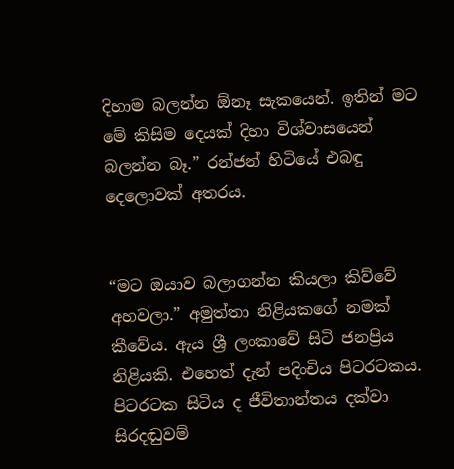දිහාම බලන්න ඕනෑ සැකයෙන්. ඉතින් මට මේ කිසිම දෙයක් දිහා විශ්වාසයෙන් බලන්න බෑ.” රන්ජන් හිටියේ එබඳු දෙලොවක් අතරය.


“මට ඔයාව බලාගන්න කියලා කිව්වේ අහවලා.” අමුත්තා නිළියකගේ නමක් කීවේය. ඇය ශ්‍රී ලංකාවේ සිටි ජනප්‍රිය නිළියකි. එහෙත් දැන් පදිංචිය පිටරටකය. පිටරටක සිටිය ද ජීවිතාන්තය දක්වා සිරදඬුවම්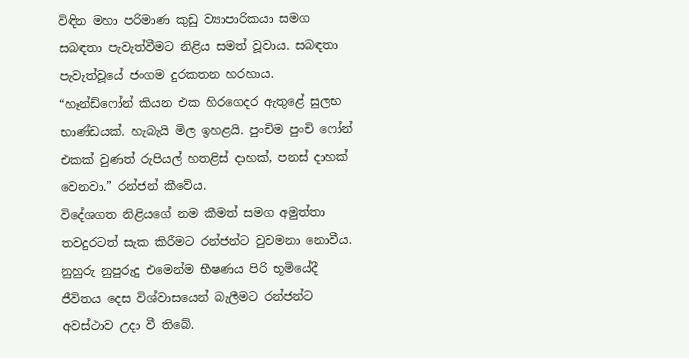විඳින මහා පරිමාණ කුඩු ව්‍යාපාරිකයා සමග සබඳතා පැවැත්වීමට නිළිය සමත් වූවාය. සබඳතා පැවැත්වූයේ ජංගම දුරකතන හරහාය.
“හෑන්ඩ්ෆෝන් කියන එක හිරගෙදර ඇතුළේ සුලභ භාණ්ඩයක්. හැබැයි මිල ඉහළයි. පුංචිම පුංචි ෆෝන් එකක් වුණත් රුපියල් හතළිස් දාහක්, පනස් දාහක් වෙනවා.” රන්ජන් කීවේය.
විදේශගත නිළියගේ නම කීමත් සමග අමුත්තා තවදුරටත් සැක කිරීමට රන්ජන්ට වුවමනා නොවීය. නුහුරු නුපුරුදු එමෙන්ම භීෂණය පිරි භූමියේදී ජීවිතය දෙස විශ්වාසයෙන් බැලීමට රන්ජන්ට අවස්ථාව උදා වී තිබේ.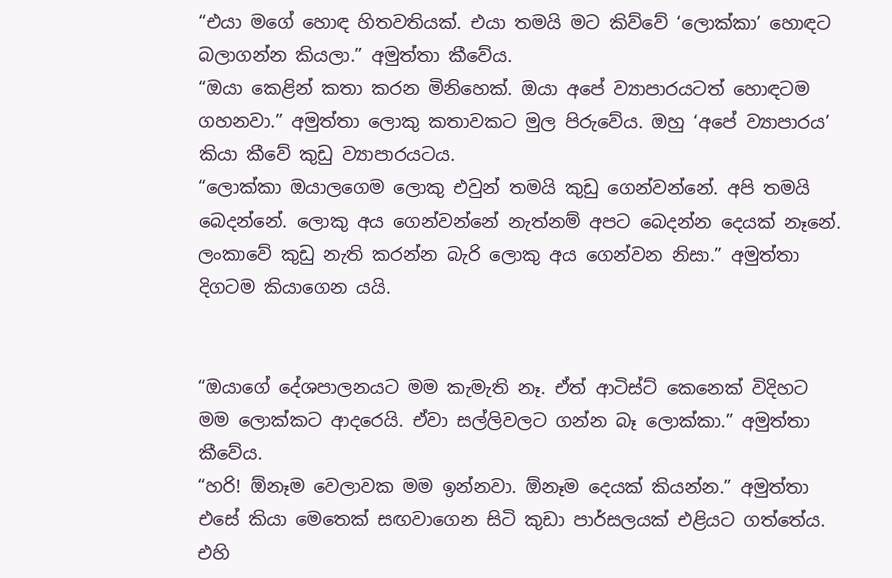“එයා මගේ හොඳ හිතවතියක්. එයා තමයි මට කිව්වේ ‘ලොක්කා’ හොඳට බලාගන්න කියලා.” අමුත්තා කීවේය.
“ඔයා කෙළින් කතා කරන මිනිහෙක්. ඔයා අපේ ව්‍යාපාරයටත් හොඳටම ගහනවා.” අමුත්තා ලොකු කතාවකට මුල පිරුවේය. ඔහු ‘අපේ ව්‍යාපාරය’ කියා කීවේ කුඩු ව්‍යාපාරයටය.
“ලොක්කා ඔයාලගෙම ලොකු එවුන් තමයි කුඩු ගෙන්වන්නේ. අපි තමයි බෙදන්නේ. ලොකු අය ගෙන්වන්නේ නැත්නම් අපට බෙදන්න දෙයක් නෑනේ. ලංකාවේ කුඩු නැති කරන්න බැරි ලොකු අය ගෙන්වන නිසා.” අමුත්තා දිගටම කියාගෙන යයි.


“ඔයාගේ දේශපාලනයට මම කැමැති නෑ. ඒත් ආටිස්ට් කෙනෙක් විදිහට මම ලොක්කට ආදරෙයි. ඒවා සල්ලිවලට ගන්න බෑ ලොක්කා.” අමුත්තා කීවේය.
“හරි! ඕනෑම වෙලාවක මම ඉන්නවා. ඕනෑම දෙයක් කියන්න.” අමුත්තා එසේ කියා මෙතෙක් සඟවාගෙන සිටි කුඩා පාර්සලයක් එළියට ගත්තේය. එහි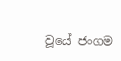වූයේ ජංගම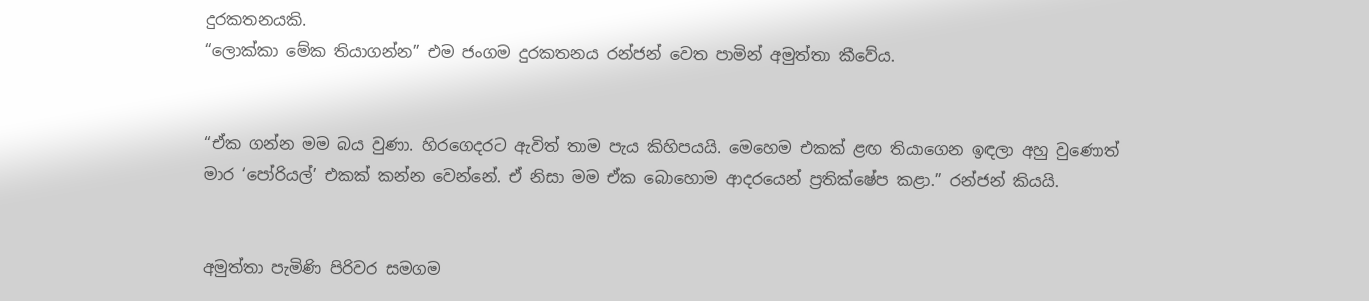දුරකතනයකි.
“ලොක්කා මේක තියාගන්න” එම ජංගම දුරකතනය රන්ජන් වෙත පාමින් අමුත්තා කීවේය.


“ඒක ගන්න මම බය වුණා. හිරගෙදරට ඇවිත් තාම පැය කිහිපයයි. මෙහෙම එකක් ළඟ තියාගෙන ඉඳලා අහු වුණොත් මාර ‘පෝරියල්’ එකක් කන්න වෙන්නේ. ඒ නිසා මම ඒක බොහොම ආදරයෙන් ප්‍රතික්ෂේප කළා.” රන්ජන් කියයි.


අමුත්තා පැමිණි පිරිවර සමගම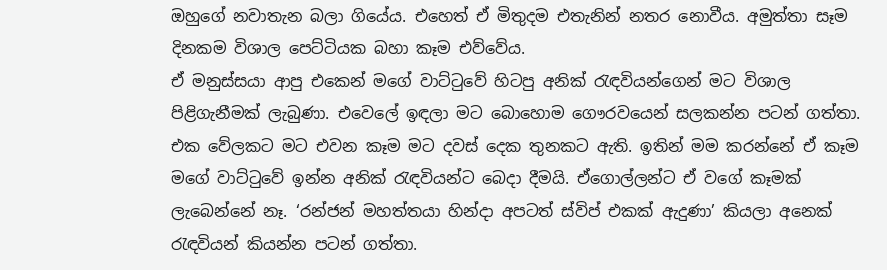ඔහුගේ නවාතැන බලා ගියේය. එහෙත් ඒ මිතුදම එතැනින් නතර නොවීය. අමුත්තා සෑම දිනකම විශාල පෙට්ටියක බහා කෑම එව්වේය.
ඒ මනුස්සයා ආපු එකෙන් මගේ වාට්ටුවේ හිටපු අනික් රැඳවියන්ගෙන් මට විශාල පිළිගැනීමක් ලැබුණා. එවෙලේ ඉඳලා මට බොහොම ගෞරවයෙන් සලකන්න පටන් ගත්තා. එක වේලකට මට එවන කෑම මට දවස් දෙක තුනකට ඇති. ඉතින් මම කරන්නේ ඒ කෑම මගේ වාට්ටුවේ ඉන්න අනික් රැඳවියන්ට බෙදා දීමයි. ඒගොල්ලන්ට ඒ වගේ කෑමක් ලැබෙන්නේ නෑ. ‘රන්ජන් මහත්තයා හින්දා අපටත් ස්විප් එකක් ඇදුණා’ කියලා අනෙක් රැඳවියන් කියන්න පටන් ගත්තා.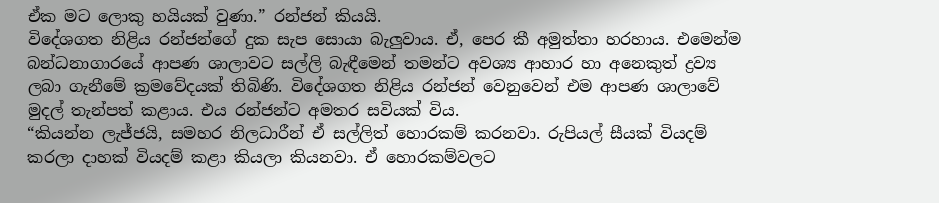ඒක මට ලොකු හයියක් වුණා.” රන්ජන් කියයි.
විදේශගත නිළිය රන්ජන්ගේ දුක සැප සොයා බැලුවාය. ඒ, පෙර කී අමුත්තා හරහාය. එමෙන්ම බන්ධනාගාරයේ ආපණ ශාලාවට සල්ලි බැඳීමෙන් තමන්ට අවශ්‍ය ආහාර හා අනෙකුත් ද්‍රව්‍ය ලබා ගැනීමේ ක්‍රමවේදයක් තිබිණි. විදේශගත නිළිය රන්ජන් වෙනුවෙන් එම ආපණ ශාලාවේ මුදල් තැන්පත් කළාය. එය රන්ජන්ට අමතර සවියක් විය.
“කියන්න ලැජ්ජයි, සමහර නිලධාරීන් ඒ සල්ලිත් හොරකම් කරනවා. රුපියල් සීයක් වියදම් කරලා දාහක් වියදම් කළා කියලා කියනවා. ඒ හොරකම්වලට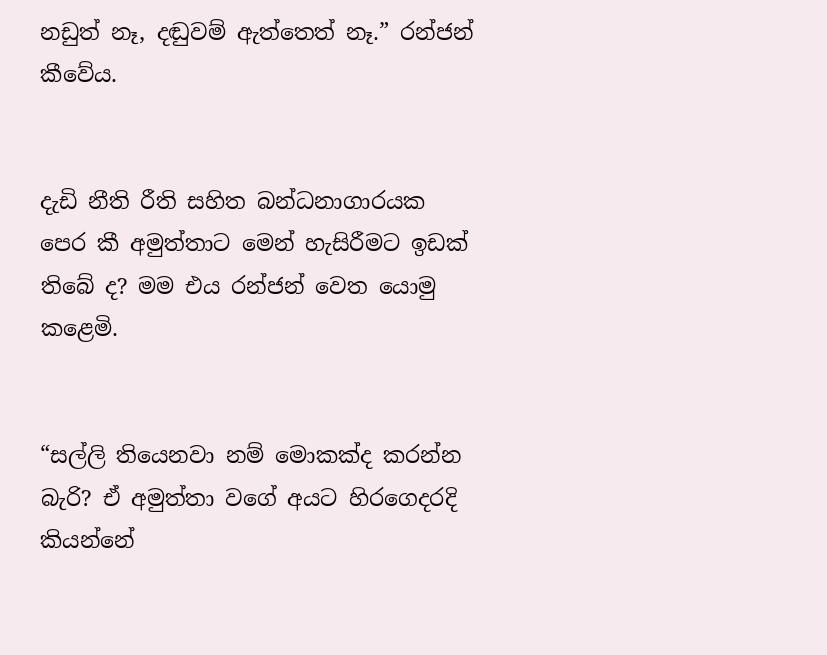නඩුත් නෑ, දඬුවම් ඇත්තෙත් නෑ.” රන්ජන් කීවේය.


දැඩි නීති රීති සහිත බන්ධනාගාරයක පෙර කී අමුත්තාට මෙන් හැසිරීමට ඉඩක් තිබේ ද? මම එය රන්ජන් වෙත යොමු කළෙමි.


“සල්ලි තියෙනවා නම් මොකක්ද කරන්න බැරි? ඒ අමුත්තා වගේ අයට හිරගෙදරදි කියන්නේ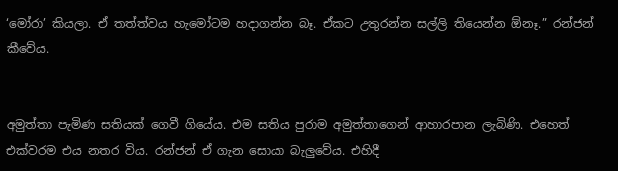‘මෝරා’ කියලා. ඒ තත්ත්වය හැමෝටම හදාගන්න බෑ. ඒකට උතුරන්න සල්ලි තියෙන්න ඕනෑ.” රන්ජන් කීවේය.


අමුත්තා පැමිණ සතියක් ගෙවී ගියේය. එම සතිය පුරාම අමුත්තාගෙන් ආහාරපාන ලැබිණි. එහෙත් එක්වරම එය නතර විය. රන්ජන් ඒ ගැන සොයා බැලුවේය. එහිදී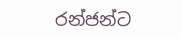රන්ජන්ට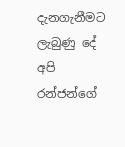දැනගැනීමට ලැබුණු දේ අපි රන්ජන්ගේ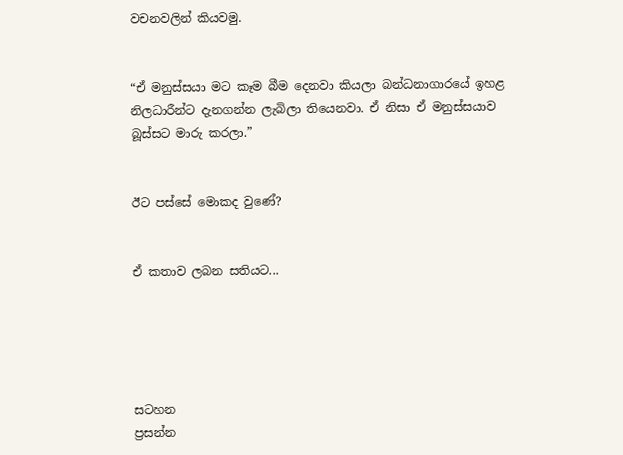වචනවලින් කියවමු.


“ඒ මනුස්සයා මට කෑම බීම දෙනවා කියලා බන්ධනාගාරයේ ඉහළ නිලධාරීන්ට දැනගන්න ලැබිලා තියෙනවා. ඒ නිසා ඒ මනුස්සයාව බූස්සට මාරු කරලා.”


ඊට පස්සේ මොකද වුණේ?


ඒ කතාව ලබන සතියට...





සටහන
ප්‍රසන්න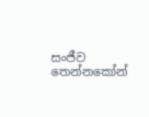සංජීව තෙන්නකෝන්